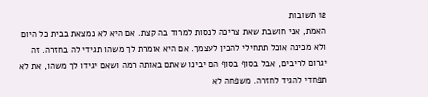12 תשובות
האמת, אני חושבת שאת צריכה לנסות למרוד בה קצת. אם היא לא נמצאת בבית כל היום ולא מכינה אוכל תתחילי להכין לעצמך. אם היא אומרת לך משהו תגידי לה בחזרה. זה יגרום לריבים, אבל בסוף בסוף הם יבינו שאתם באותה רמה ושאם יגידו לך משהו, את לא תפחדי להגיד לחזרה. משפחה לא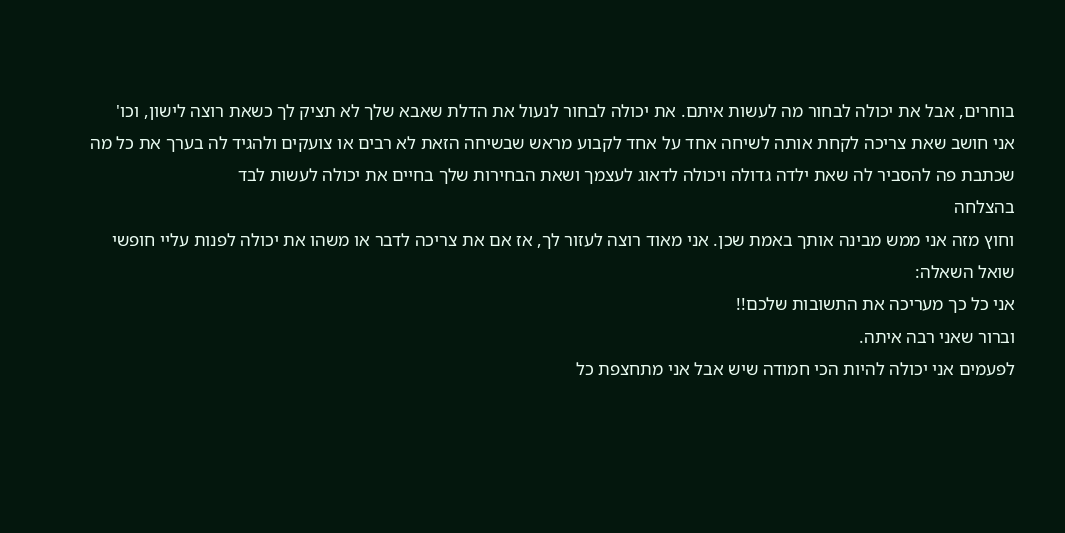בוחרים, אבל את יכולה לבחור מה לעשות איתם. את יכולה לבחור לנעול את הדלת שאבא שלך לא תציק לך כשאת רוצה לישון, וכו'
אני חושב שאת צריכה לקחת אותה לשיחה אחד על אחד לקבוע מראש שבשיחה הזאת לא רבים או צועקים ולהגיד לה בערך את כל מה שכתבת פה להסביר לה שאת ילדה גדולה ויכולה לדאוג לעצמך ושאת הבחירות שלך בחיים את יכולה לעשות לבד
בהצלחה
וחוץ מזה אני ממש מבינה אותך באמת שכן. אני מאוד רוצה לעזור לך, אז אם את צריכה לדבר או משהו את יכולה לפנות עליי חופשי
שואל השאלה:
אני כל כך מעריכה את התשובות שלכם!!
וברור שאני רבה איתה.
לפעמים אני יכולה להיות הכי חמודה שיש אבל אני מתחצפת כל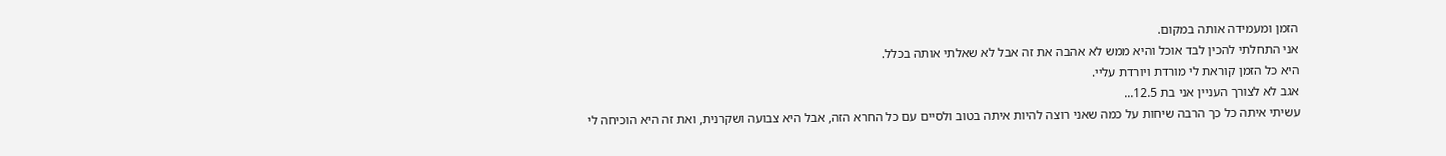הזמן ומעמידה אותה במקום.
אני התחלתי להכין לבד אוכל והיא ממש לא אהבה את זה אבל לא שאלתי אותה בכלל.
היא כל הזמן קוראת לי מורדת ויורדת עליי.
אגב לא לצורך העניין אני בת 12.5...
עשיתי איתה כל כך הרבה שיחות על כמה שאני רוצה להיות איתה בטוב ולסיים עם כל החרא הזה, אבל היא צבועה ושקרנית, ואת זה היא הוכיחה לי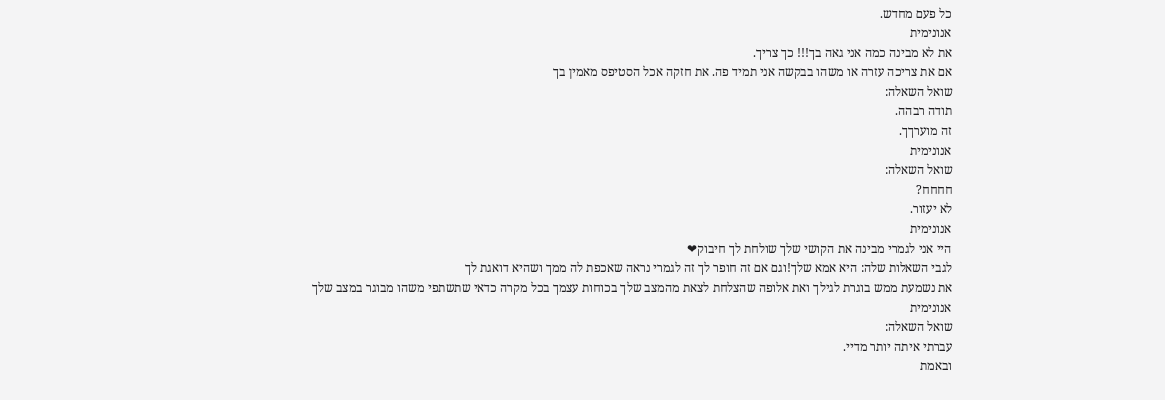כל פעם מחדש.
אנונימית
את לא מבינה כמה אני גאה בך!!! כך צריך.
אם את צריכה עזרה או משהו בבקשה אני תמיד פה. את חזקה אכל הסטיפס מאמין בך
שואל השאלה:
תודה רבהה.
זה מוערךך.
אנונימית
שואל השאלה:
חחחח?
לא יעזור.
אנונימית
היי אני לגמרי מבינה את הקושי שלך שולחת לך חיבוק❤
לגבי השאלות שלה: היא אמא שלך!וגם אם זה חופר לך זה לגמרי נראה שאכפת לה ממך ושהיא דואגת לך
את נשמעת ממש בוגרת לגילך ואת אלופה שהצלחת לצאת מהמצב שלך בכוחות עצמך בכל מקרה כדאי שתשתפי משהו מבוגר במצב שלך
אנונימית
שואל השאלה:
עברתי איתה יותר מדיי.
ובאמת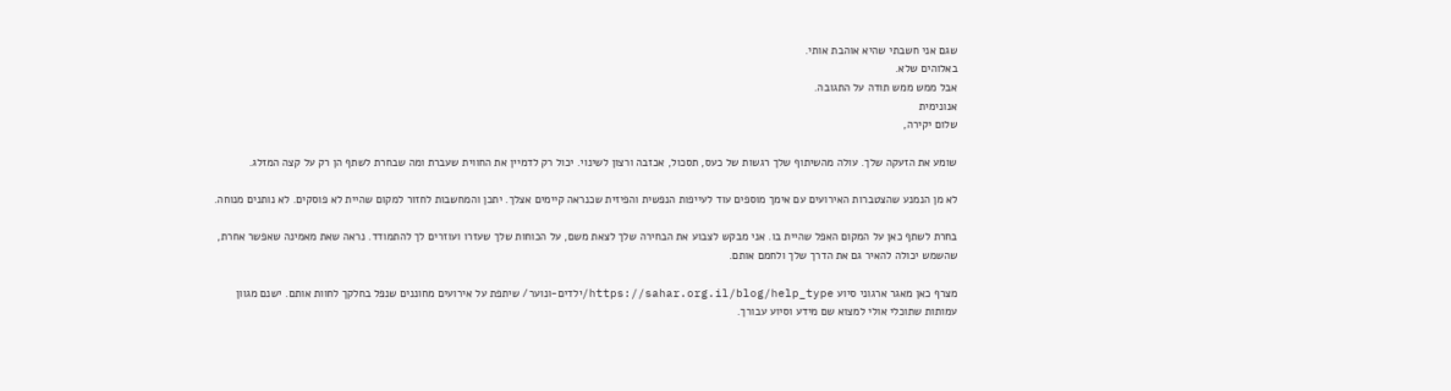שגם אני חשבתי שהיא אוהבת אותי.
באלוהים שלא.
אבל ממש ממש תודה על התגובה.
אנונימית
שלום יקירה,

שומע את הזעקה שלך. עולה מהשיתוף שלך רגשות של כעס, תסכול, אכזבה ורצון לשינוי. יכול רק לדמיין את החווית שעברת ומה שבחרת לשתף הן רק על קצה המזלג.

לא מן הנמנע שהצטברות האירועים עם אימך מוספים עוד לעייפות הנפשית והפיזית שכנראה קיימים אצלך. יתכן והמחשבות לחזור למקום שהיית לא פוסקים. לא נותנים מנוחה.

בחרת לשתף כאן על המקום האפל שהיית בו. אני מבקש לצבוע את הבחירה שלך לצאת משם, על הכוחות שלך שעזרו ועוזרים לך להתמודד. נראה שאת מאמינה שאפשר אחרת, שהשמש יכולה להאיר גם את הדרך שלך ולחמם אותם.

מצרף כאן מאגר ארגוני סיוע https://sahar.org.il/blog/help_type/ילדים-ונוער/ שיתפת על אירועים מחוננים שנפל בחלקך לחוות אותם. ישנם מגוון עמותות שתוכלי אולי למצוא שם מידע וסיוע עבורך.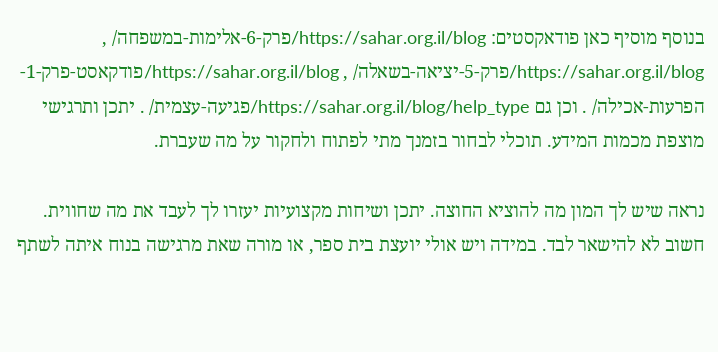בנוסף מוסיף כאן פודאקסטים: https://sahar.org.il/blog/פרק-6-אלימות-במשפחה/ , https://sahar.org.il/blog/פרק-5-יציאה-בשאלה/ , https://sahar.org.il/blog/פודקאסט-פרק-1-הפרעות-אכילה/ . וכן גם https://sahar.org.il/blog/help_type/פגיעה-עצמית/ . יתכן ותרגישי מוצפת מכמות המידע. תוכלי לבחור בזמנך מתי לפתוח ולחקור על מה שעברת.

נראה שיש לך המון מה להוציא החוצה. יתכן ושיחות מקצועיות יעזרו לך לעבד את מה שחווית.
חשוב לא להישאר לבד. במידה ויש אולי יועצת בית ספר, או מורה שאת מרגישה בנוח איתה לשתף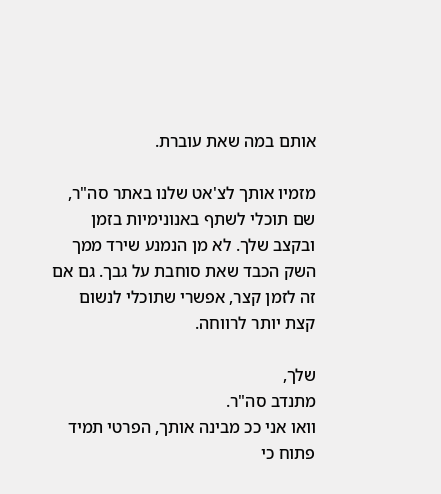אותם במה שאת עוברת.

מזמיו אותך לצ'אט שלנו באתר סה"ר, שם תוכלי לשתף באנונימיות בזמן ובקצב שלך. לא מן הנמנע שירד ממך השק הכבד שאת סוחבת על גבך. גם אם זה לזמן קצר, אפשרי שתוכלי לנשום קצת יותר לרווחה.

שלך,
מתנדב סה"ר.
וואו אני ככ מבינה אותך, הפרטי תמיד פתוח כי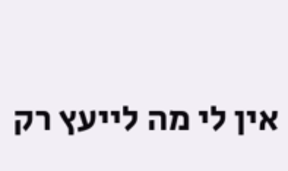אין לי מה לייעץ רק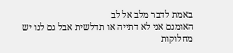באמת לדבר מלב אל לב
האומנם אני לא דתייה או תדלשית אבל גם לנו יש מחלוקות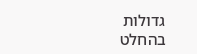גדולות בהחלט